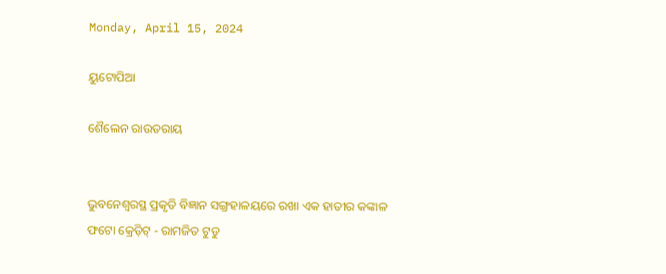Monday, April 15, 2024

ୟୁଟୋପିଆ

ଶୈଲେନ ରାଉତରାୟ


ଭୁବନେଶ୍ୱରସ୍ଥ ପ୍ରକୃତି ବିଜ୍ଞାନ ସଙ୍ଗ୍ରହାଳୟରେ ରଖା ଏକ ହାତୀର କଙ୍କାଳ
ଫଟୋ କ୍ରେଡ଼ିଟ୍ - ରାମଜିତ ଟୁଡୁ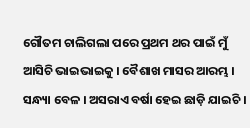ଗୌତମ ଚାଲିଗଲା ପରେ ପ୍ରଥମ ଥର ପାଇଁ ମୁଁ ଆସିଚି ଭାଇଭାଇକୁ । ବୈଶାଖ ମାସର ଆରମ୍ଭ । ସନ୍ଧ୍ୟା ବେଳ । ଅସରାଏ ବର୍ଷା ହେଇ ଛାଡ଼ି ଯାଇଚି ।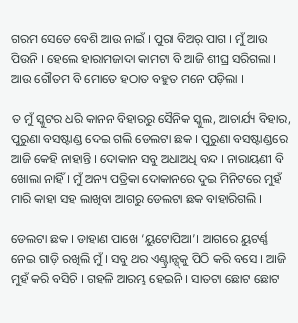ଗରମ ସେତେ ବେଶି ଆଉ ନାଇଁ । ପୁରା ବିଅର୍ ପାଗ । ମୁଁ ଆଉ ପିଉନି । ହେଲେ ହାରାମଜାଦା କାମଟା ବି ଆଜି ଶୀଘ୍ର ସରିଗଲା । ଆଉ ଗୌତମ ବି ମୋତେ ହଠାତ ବହୁତ ମନେ ପଡ଼ିଲା ।

ତ ମୁଁ ସ୍କୁଟର ଧରି କାନନ ବିହାରରୁ ସୈନିକ ସ୍କୁଲ, ଆଚାର୍ଯ୍ୟ ବିହାର, ପୁରୁଣା ବସଷ୍ଟାଣ୍ଡ ଦେଇ ଗଲି ଡେଲଟା ଛକ । ପୁରୁଣା ବସଷ୍ଟାଣ୍ଡରେ ଆଜି କେହି ନାହାନ୍ତି । ଦୋକାନ ସବୁ ଅଧାଅଧି ବନ୍ଦ । ନାରାୟଣୀ ବି ଖୋଲା ନାହିଁ । ମୁଁ ଅନ୍ୟ ପତ୍ରିକା ଦୋକାନରେ ଦୁଇ ମିନିଟରେ ମୁହଁ ମାରି କାହା ସହ ଲାଖିବା ଆଗରୁ ଡେଲଟା ଛକ ବାହାରିଗଲି ।

ଡେଲଟା ଛକ । ଡାହାଣ ପାଖେ ‘ୟୁଟୋପିଆ’। ଆଗରେ ୟୁଟର୍ଣ୍ଣ ନେଇ ଗାଡ଼ି ରଖିଲି ମୁଁ । ସବୁ ଥର ଏଣ୍ଟ୍ରାନ୍ସ୍‌କୁ ପିଠି କରି ବସେ । ଆଜି ମୁହଁ କରି ବସିଚି । ଗହଳି ଆରମ୍ଭ ହେଇନି । ସାତଟା ଛୋଟ ଛୋଟ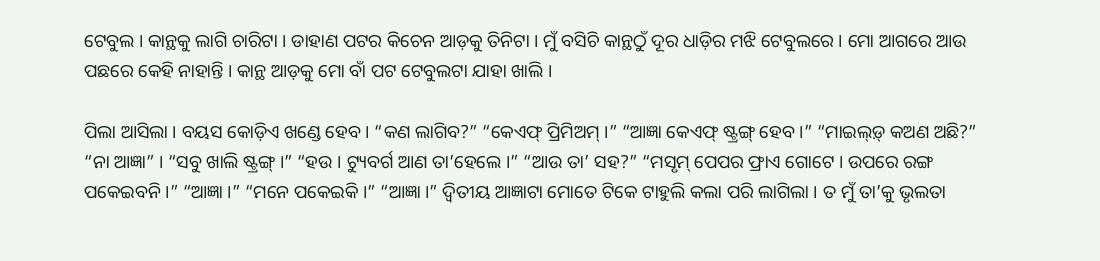ଟେବୁଲ । କାନ୍ଥକୁ ଲାଗି ଚାରିଟା । ଡାହାଣ ପଟର କିଚେନ ଆଡ଼କୁ ତିନିଟା । ମୁଁ ବସିଚି କାନ୍ଥଠୁଁ ଦୂର ଧାଡ଼ିର ମଝି ଟେବୁଲରେ । ମ‌ୋ ଆଗରେ ଆଉ ପଛରେ କେହି ନାହାନ୍ତି । କାନ୍ଥ ଆଡ଼କୁ ମୋ ବାଁ ପଟ ଟେବୁଲଟା ଯାହା ଖାଲି ।

ପିଲା ଆସିଲା । ବୟସ କୋଡ଼ିଏ ଖଣ୍ଡେ ହେବ । “କଣ ଲାଗିବ?” “କେଏଫ୍ ପ୍ରିମିଅମ୍ ।” “ଆଜ୍ଞା କେଏଫ୍ ଷ୍ଟ୍ରଙ୍ଗ୍ ହେବ ।” “ମାଇଲ୍ଡ଼୍ କଅଣ ଅଛି?” “ନା ଆଜ୍ଞା” । “ସବୁ ଖାଲି ଷ୍ଟ୍ରଙ୍ଗ୍ ।” “ହଉ । ଟ୍ୟୁବର୍ଗ ଆଣ ତା’ହେଲେ ।” “ଆଉ ତା’ ସହ?” “ମସୃମ୍ ପେପର ଫ୍ରାଏ ଗୋଟେ । ଉପରେ ରଙ୍ଗ ପକେଇବନି ।” “ଆଜ୍ଞା ।” “ମନେ ପକେଇକି ।” “ଆଜ୍ଞା ।” ଦ୍ୱିତୀୟ ଆଜ୍ଞାଟା ମୋତେ ଟିକେ ଟାହୁଲି କଲା ପରି ଲାଗିଲା । ତ ମୁଁ ତା’କୁ ଭୃଲତା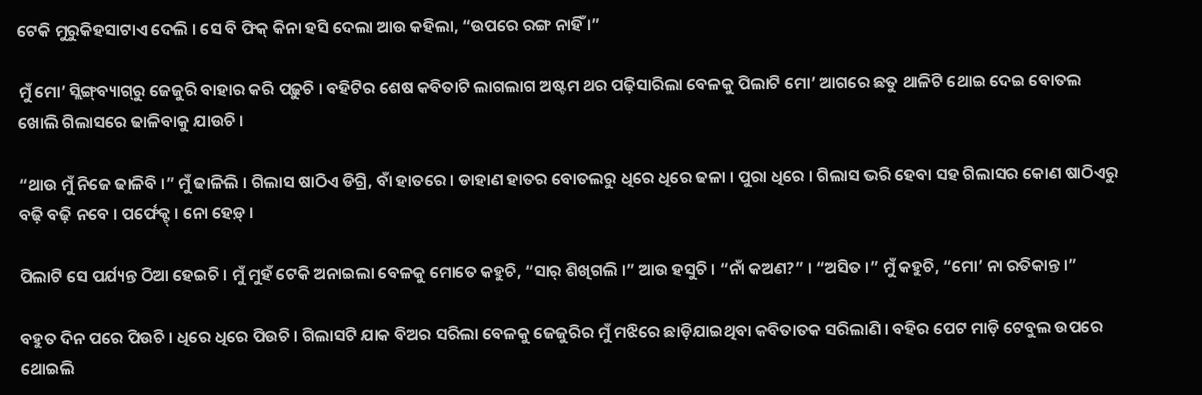ଟେକି ମୁରୁକିହସାଟାଏ ଦେଲି । ସେ ବି ଫିକ୍ କିନା ହସି ଦେଲା ଆଉ କହିଲା, “ଉପରେ ରଙ୍ଗ ନାହିଁ ।”

ମୁଁ ମୋ’ ସ୍ଲିଙ୍ଗ୍‌ବ୍ୟାଗ୍‌ରୁ ଜେଜୁରି ବାହାର କରି ପଢ଼ୁଚି । ବହିଟିର ଶେଷ କବିତାଟି ଲାଗଲାଗ ଅଷ୍ଟମ ଥର ପଢ଼ିସାରିଲା ବେଳକୁ ପିଲାଟି ମୋ’ ଆଗରେ ଛତୁ ଥାଳିଟି ଥୋଇ ଦେଇ ବୋତଲ ଖୋଲି ଗିଲାସରେ ଢାଳିବାକୁ ଯାଉଚି ।

“ଥାଉ ମୁଁ ନିଜେ ଢାଳିବି ।” ମୁଁ ଢାଳିଲି । ଗିଲାସ ଷାଠିଏ ଡିଗ୍ରି, ବାଁ ହାତରେ । ଡାହାଣ ହାତର ବୋତଲରୁ ଧିରେ ଧିରେ ଢଳା । ପୁରା ଧିରେ । ଗିଲାସ ଭରି ହେବା ସହ ଗିଲାସର କୋଣ ଷାଠିଏରୁ ବଢ଼ି ବଢ଼ି ନବେ । ପର୍ଫେକ୍ଟ୍ । ନୋ ହେଡ଼୍ ।

ପିଲାଟି ସେ ପର୍ଯ୍ୟନ୍ତ ଠିଆ ହେଇଚି । ମୁଁ ମୁହଁ ଟେକି ଅନାଇଲା ବେଳକୁ ମୋତେ କହୁଚି, “ସାର୍ ଶିଖିଗଲି ।” ଆଉ ହସୁଚି । “ନାଁ କଅଣ?” । “ଅସିତ ।” ମୁଁ କହୁଚି, “ମୋ’ ନା ରତିକାନ୍ତ ।”

ବହୁତ ଦିନ ପରେ ପିଉଚି । ଧିରେ ଧିରେ ପିଉଚି । ଗିଲାସଟି ଯାକ ବିଅର ସରିଲା ବେଳକୁ ଜେଜୁରିର ମୁଁ ମଝିରେ ଛାଡ଼ିଯାଇଥିବା କବିତାତକ ସରିଲାଣି । ବହିର ପେଟ ମାଡ଼ି ଟେବୁଲ ଉପରେ ଥୋଇଲି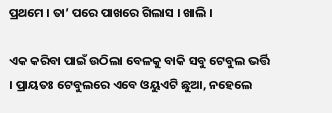ପ୍ରଥମେ । ତା’ ପରେ ପାଖରେ ଗିଲାସ । ଖାଲି ।

ଏକ କରିବା ପାଇଁ ଉଠିଲା ବେଳକୁ ବାକି ସବୁ ଟେବୁଲ ଭର୍ତ୍ତି । ପ୍ରାୟତଃ ଟେବୁଲରେ ଏବେ ଓୟୁଏଟି ଛୁଆ, ନହେଲେ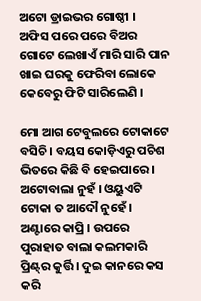ଅଟୋ ଡ୍ରାଇଭର ଗୋଷ୍ଠୀ ।  ଅଫିସ ପରେ ପରେ ବିଅର ଗୋଟେ ଲେଖାଏଁ ମାରି ସାରି ପାନ ଖାଇ ଘରକୁ ଫେରିବା ଲୋକେ କେବେରୁ ଫିଟି ସାରିଲେଣି ।

ମୋ ଆଗ ଟେବୁଲରେ ଟୋକାଟେ ବସିଚି । ବୟସ କୋଡ଼ିଏରୁ ପଚିଶ ଭିତରେ କିଛି ବି ହେଇପାରେ । ଅଟୋବାଲା ନୁହଁ । ଓୟୁଏଟି ଟୋକା ତ ଆଦୌ ନୁହେଁ । ଅଣ୍ଟାରେ କାପ୍ରି । ଉପରେ ପୁରାହାତ ବାଲା କଲମକାରି ପ୍ରିଣ୍ଟ୍‌ର କୁର୍ତ୍ତି । ଦୁଇ କାନରେ କସ କରି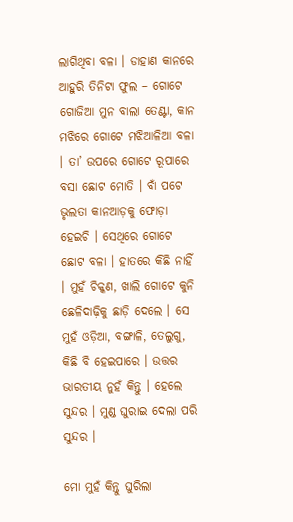ଲାଗିଥିବା ବଳା । ଡାହାଣ କାନରେ ଆହୁରି ତିନିଟା ଫୁଲ – ଗୋଟେ ଗୋଜିଆ ମୁନ ବାଲା ତେଣ୍ଟା, କାନ ମଝିରେ ଗୋଟେ ମଝିଆଳିଆ ବଳା । ତା’ ଉପରେ ଗୋଟେ ରୂପାରେ ବସା ଛୋଟ ମୋତି । ବାଁ ପଟେ ଭୃଲତା କାନଆଡ଼କୁ ଫୋଡ଼ା ହେଇଚି । ସେଥିରେ ଗୋଟେ ଛୋଟ ବଳା । ହାତରେ କିଛି ନାହିଁ । ମୁହଁ ଚିକ୍କଣ, ଖାଲି ଗୋଟେ କୁନି ଛେଳିଦାଢ଼ିକୁ ଛାଡ଼ି ଦେଲେ । ସେ ମୁହଁ ଓଡ଼ିଆ, ବଙ୍ଗାଳି, ତେଲୁଗୁ, କିଛି ବି ହେଇପାରେ । ଉତ୍ତର ଭାରତୀୟ ନୁହଁ କିନ୍ତୁ । ହେଲେ ସୁନ୍ଦର । ମୁଣ୍ଡ ଘୁରାଇ ଦେଲା ପରି ସୁନ୍ଦର ।

ମୋ ମୁହଁ କିନ୍ତୁ ଘ‌ୁରିଲା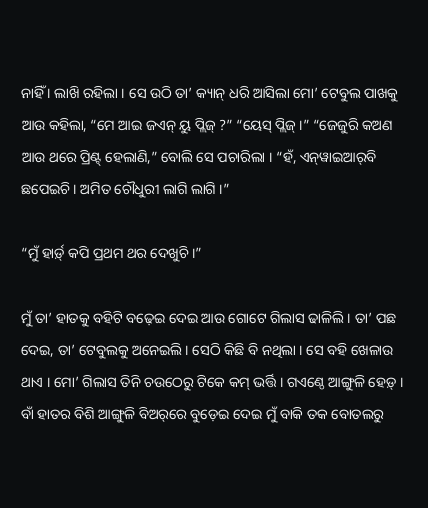ନାହିଁ । ଲାଖ‌ି ରହିଲା । ସେ ଉଠି ତା’ କ୍ୟାନ୍ ଧରି ଆସିଲା ମୋ’ ଟେବୁଲ ପାଖକୁ ଆଉ କହିଲା, “ମେ ଆଇ ଜଏନ୍ ୟୁ ପ୍ଲିଜ୍ ?” “ୟେସ୍ ପ୍ଲିଜ୍ ।” “ଜେଜୁରି କଅଣ ଆଉ ଥରେ ପ୍ରିଣ୍ଟ୍ ହେଲାଣି,” ବୋଲି ସେ ପଚାରିଲା । “ହଁ, ଏନ୍‌ୱାଇଆର୍‌ବି ଛପେଇଚି । ଅମିତ ଚୌଧୁରୀ ଲାଗି ଲାଗି ।”

“ମୁଁ ହାର୍ଡ଼୍ କପି ପ୍ରଥମ ଥର ଦେଖ‌ୁଚି ।”

ମୁଁ ତା’ ହାତକୁ ବହିଟି ବଢ଼େଇ ଦେଇ ଆଉ ଗୋଟେ ଗିଲାସ ଢାଳିଲି । ତା’ ପଛ ଦେଇ, ତା’ ଟେବୁଲକୁ ଅନେଇଲି । ସେଠି କିଛି ବି ନଥିଲା । ସେ ବହି ଖେଳାଉ ଥାଏ । ମୋ’ ଗିଲାସ ତିନି ଚଉଠେରୁ ଟିକେ କମ୍ ଭର୍ତ୍ତି । ଗଏଣ୍ଠେ ଆଙ୍ଗୁଳି ହେଡ଼୍ । ବାଁ ହାତର ବିଶି ଆଙ୍ଗୁଳ‌ି ବିଅର‌୍‌ରେ ବୁଡ଼େଇ ଦେଇ ମୁଁ ବାକି ତକ ବୋତଲରୁ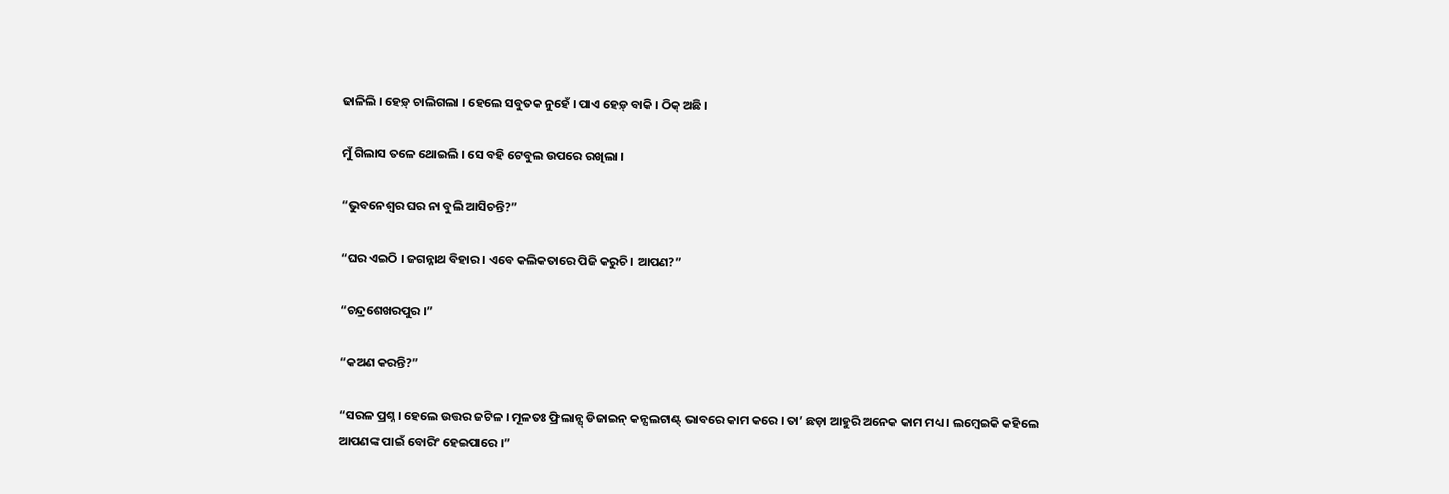ଢାଳିଲି । ହେଡ଼୍ ଚାଲିଗଲା । ହେଲେ ସବୁତକ ନୁହେଁ । ପାଏ ହେଡ଼୍ ବାକି । ଠ‌ିକ୍ ଅଛି ।

ମୁଁ ଗିଲାସ ତଳେ ଥୋଇଲି । ସେ ବହି ଟେବୁଲ ଉପରେ ରଖିଲା ।

“ଭୁବନେଶ୍ୱର ଘର ନା ବୁଲି ଆସିଚନ୍ତି?”

“ଘର ଏଇଠି । ଜଗନ୍ନାଥ ବିହାର । ଏବେ କଲିକତାରେ ପିଜି କରୁଚି । ଆପଣ?”

“ଚନ୍ଦ୍ରଶେଖରପୁର ।”

“କଅଣ କରନ୍ତି?”

“ସରଳ ପ୍ରଶ୍ନ । ହେଲେ ଉତ୍ତର ଜଟିଳ । ମୂଳତଃ ଫ୍ରିଲାନ୍ସ୍ ଡିଜାଇନ୍ କନ୍ସଲଟାଣ୍ଟ୍ ଭାବରେ କାମ କରେ । ତା’ ଛଡ଼ା ଆହୁରି ଅନେକ କାମ ମଧ୍ୟ । ଲମ୍ବେଇକି କହିଲେ ଆପଣଙ୍କ ପାଇଁ ବୋରିଂ ହେଇପାରେ ।”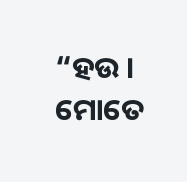“ହଉ । ମୋତେ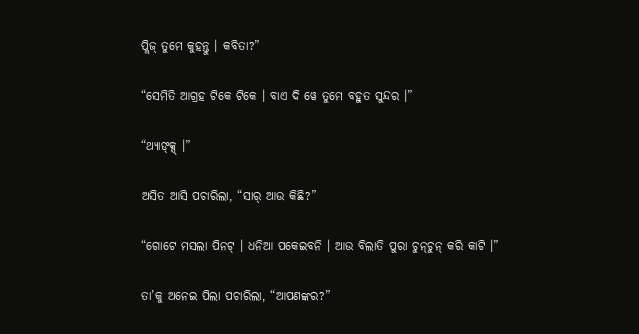ପ୍ଲିଜ୍ ତୁମେ କୁହନ୍ତୁ । କବିତା?”

“ସେମିତି ଆଗ୍ରହ ଟିକେ ଟିକେ । ବାଏ ଦି ୱେ ତୁମେ ବହୁତ ସୁନ୍ଦର ।”

“ଥ୍ୟାଙ୍କ୍ସ୍ ।”

ଅସିତ ଆସି ପଚାରିଲା, “ସାର୍ ଆଉ କିଛି?”

“ଗୋଟେ ମସଲା ପିନଟ୍ । ଧନିଆ ପକେଇବନି । ଆଉ ବିଲାତି ପୁରା ଚୁନ୍‌ଚୁନ୍ କରି କାଟି ।”

ତା’କୁ ଅନେଇ ପିଲା ପଚାରିଲା, “ଆପଣଙ୍କର?”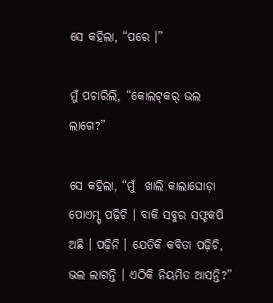ସେ କହିଲା, “ପରେ ।”

ମୁଁ ପଚାରିଲି, “କୋଲଟ୍‌କର୍ ଭଲ ଲାଗେ?”

ସେ କହିଲା, “ମୁଁ  ଖାଲି କାଲାଘୋଡ଼ା ପୋଏମ୍ସ୍ ପଢ଼ିଚି । ବାକି ସବୁର ସଫ୍ଟକପି ଅଛି । ପଢ଼ିନି । ଯେତିକି କବିତା ପଢ଼ିଚି, ଭଲ ଲାଗନ୍ତି । ଏଠିକି ନିୟମିତ ଆସନ୍ତି?”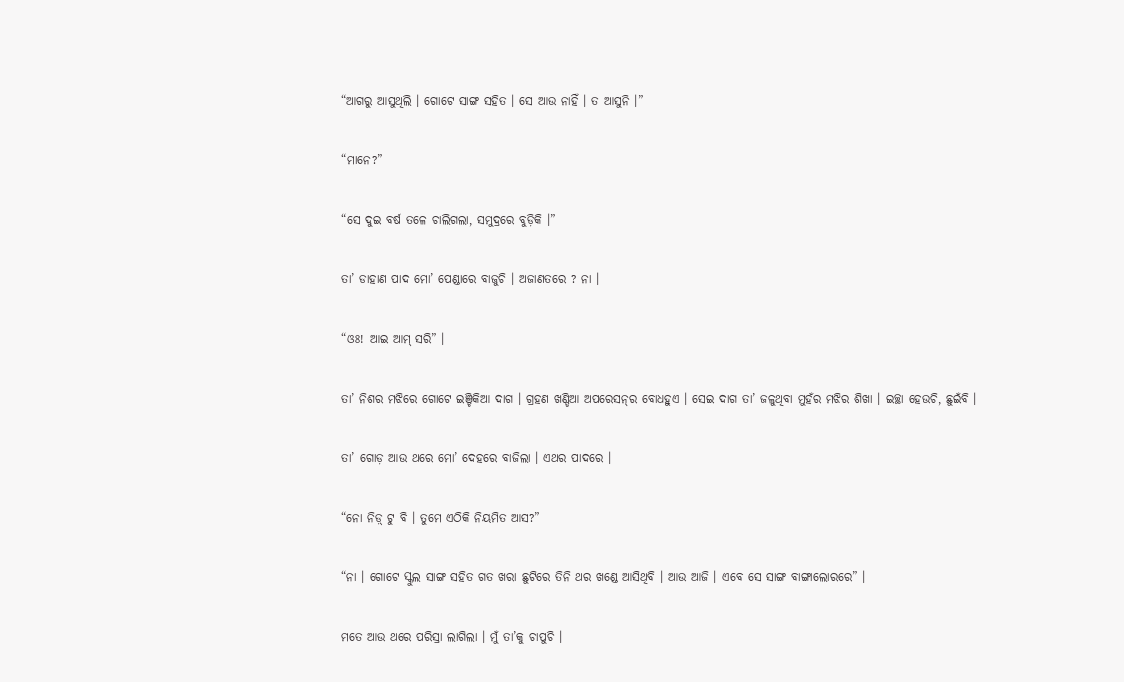“ଆଗରୁ ଆସୁଥିଲି । ଗୋଟେ ସାଙ୍ଗ ସହିତ । ସେ ଆଉ ନାହିଁ । ତ ଆସୁନି ।”

“ମାନେ?”

“ସେ ଦୁଇ ବର୍ଷ ତଳେ ଚାଲିଗଲା, ସମୁଦ୍ରରେ ବୁଡ଼ିକି ।”

ତା’ ଡାହାଣ ପାଦ ମୋ’ ପେଣ୍ଡାରେ ବାଜୁଚି । ଅଜାଣତରେ ? ନା ।

“ଓଃ! ଆଇ ଆମ୍ ସରି” ।

ତା’ ନିଶର ମଝ‌ିରେ ଗୋଟେ ଇଞ୍ଚିକିଆ ଦାଗ । ଗ୍ରହଣ ଖଣ୍ଡିଆ ଅପରେସନ୍‌ର ବୋଧହୁଏ । ସେଇ ଦାଗ ତା’ ଜଳୁଥିବା ମୁହଁର ମଝିର ଶିଖା । ଇଚ୍ଛା ହେଉଚି, ଛ‌ୁଇଁବି ।

ତା’ ଗୋଡ଼ ଆଉ ଥରେ ମୋ’ ଦେହରେ ବାଜିଲା । ଏଥର ପାଦରେ ।

“ନୋ ନିଡ଼୍ ଟୁ ବି । ତୁମେ ଏଠିକି ନିୟମିତ ଆସ?”

“ନା । ଗୋଟେ ସ୍କୁଲ ସାଙ୍ଗ ସହିତ ଗତ ଖରା ଛୁଟିରେ ତିନି ଥର ଖଣ୍ଡେ ଆସିଥିବି । ଆଉ ଆଜି । ଏବେ ସେ ସାଙ୍ଗ ବାଙ୍ଗାଲୋରରେ” ।

ମତେ ଆଉ ଥରେ ପରିସ୍ରା ଲାଗିଲା । ମୁଁ ତା’କୁ ଚାପୁଚି ।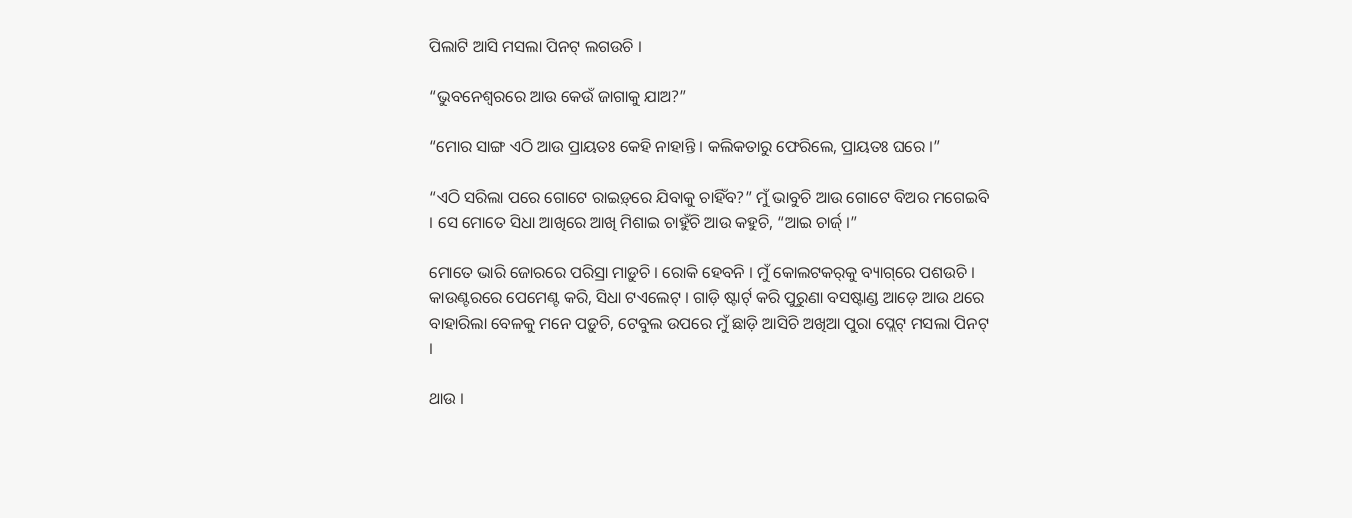ପିଲାଟି ଆସି ମସଲା ପିନଟ୍ ଲଗଉଚି ।

“ଭୁବନେଶ୍ୱରରେ ଆଉ କେଉଁ ଜାଗାକୁ ଯାଅ?”

“ମୋର ସାଙ୍ଗ ଏଠି ଆଉ ପ୍ରାୟତଃ କେହି ନାହାନ୍ତି । କଲିକତାରୁ ଫେରିଲେ, ପ୍ରାୟତଃ ଘରେ ।”

“ଏଠି ସରିଲା ପରେ ଗୋଟେ ରାଇଡ଼୍‌ରେ ଯିବାକୁ ଚାହିଁବ?” ମୁଁ ଭାବୁଚି ଆଉ ଗୋଟେ ବିଅର ମଗେଇବି । ସେ ମୋତେ ସିଧା ଆଖିରେ ଆଖି ମିଶାଇ ଚାହୁଁଚି ଆଉ କହୁଚି, “ଆଇ ଚାର୍ଜ୍ ।”

ମୋତେ ଭାରି ଜୋରରେ ପରିସ୍ରା ମାଡ଼ୁଚି । ରୋକି ହେବନି । ମୁଁ କୋଲଟକର୍‌କୁ ବ୍ୟାଗ୍‌ରେ ପଶଉଚି । କାଉଣ୍ଟରରେ ପେମେଣ୍ଟ କରି, ସିଧା ଟଏଲେଟ୍ । ଗାଡ଼ି ଷ୍ଟାର୍ଟ୍ କରି ପୁରୁଣା ବସଷ୍ଟାଣ୍ଡ ଆଡ଼େ ଆଉ ଥରେ ବାହାରିଲା ବେଳକୁ ମନେ ପଡ଼ୁଚି, ଟେବୁଲ ଉପରେ ମୁଁ ଛାଡ଼ି ଆସିଚି ଅଖିଆ ପୁରା ପ୍ଲେଟ୍ ମସଲା ପିନଟ୍ ।

ଥାଉ ।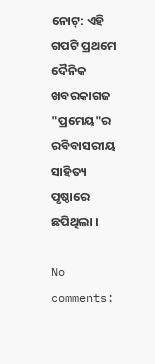ନୋଟ୍: ଏହି ଗପଟି ପ୍ରଥମେ ଦୈନିକ ଖବରକାଗଜ "ପ୍ରମେୟ"ର ରବିବାସରୀୟ ସାହିତ୍ୟ ପୃଷ୍ଠାରେ ଛପିଥିଲା ।

No comments: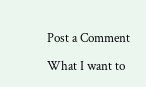Post a Comment

What I want to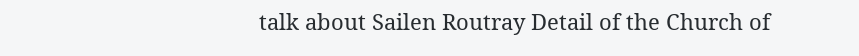talk about Sailen Routray Detail of the Church of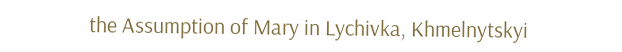the Assumption of Mary in Lychivka, Khmelnytskyi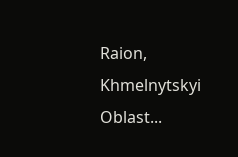Raion, Khmelnytskyi Oblast...